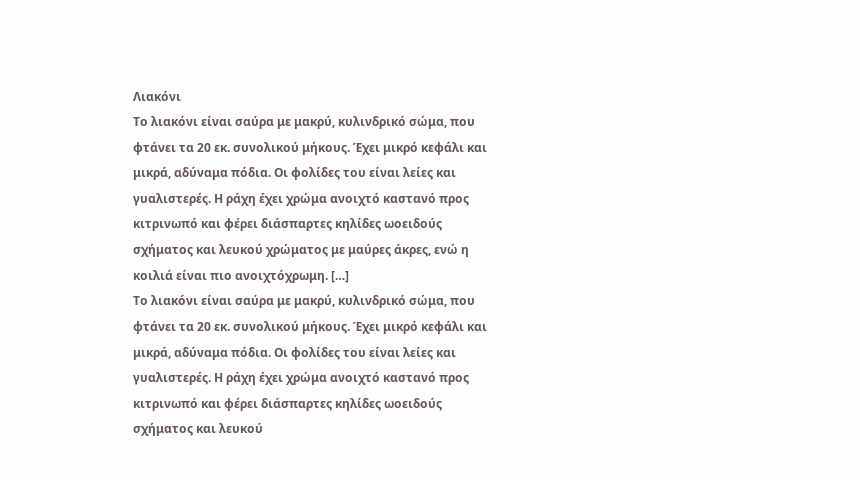Λιακόνι
Το λιακόνι είναι σαύρα με μακρύ, κυλινδρικό σώμα, που φτάνει τα 20 εκ. συνολικού μήκους. Έχει μικρό κεφάλι και μικρά, αδύναμα πόδια. Οι φολίδες του είναι λείες και γυαλιστερές. Η ράχη έχει χρώμα ανοιχτό καστανό προς κιτρινωπό και φέρει διάσπαρτες κηλίδες ωοειδούς σχήματος και λευκού χρώματος με μαύρες άκρες, ενώ η κοιλιά είναι πιο ανοιχτόχρωμη. […]
Το λιακόνι είναι σαύρα με μακρύ, κυλινδρικό σώμα, που φτάνει τα 20 εκ. συνολικού μήκους. Έχει μικρό κεφάλι και μικρά, αδύναμα πόδια. Οι φολίδες του είναι λείες και γυαλιστερές. Η ράχη έχει χρώμα ανοιχτό καστανό προς κιτρινωπό και φέρει διάσπαρτες κηλίδες ωοειδούς σχήματος και λευκού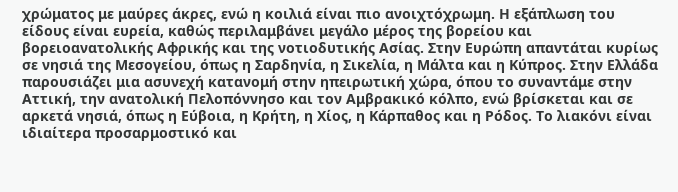χρώματος με μαύρες άκρες, ενώ η κοιλιά είναι πιο ανοιχτόχρωμη. Η εξάπλωση του είδους είναι ευρεία, καθώς περιλαμβάνει μεγάλο μέρος της βορείου και βορειοανατολικής Αφρικής και της νοτιοδυτικής Ασίας. Στην Ευρώπη απαντάται κυρίως σε νησιά της Μεσογείου, όπως η Σαρδηνία, η Σικελία, η Μάλτα και η Κύπρος. Στην Ελλάδα παρουσιάζει μια ασυνεχή κατανομή στην ηπειρωτική χώρα, όπου το συναντάμε στην Αττική, την ανατολική Πελοπόννησο και τον Αμβρακικό κόλπο, ενώ βρίσκεται και σε αρκετά νησιά, όπως η Εύβοια, η Κρήτη, η Χίος, η Κάρπαθος και η Ρόδος. Το λιακόνι είναι ιδιαίτερα προσαρμοστικό και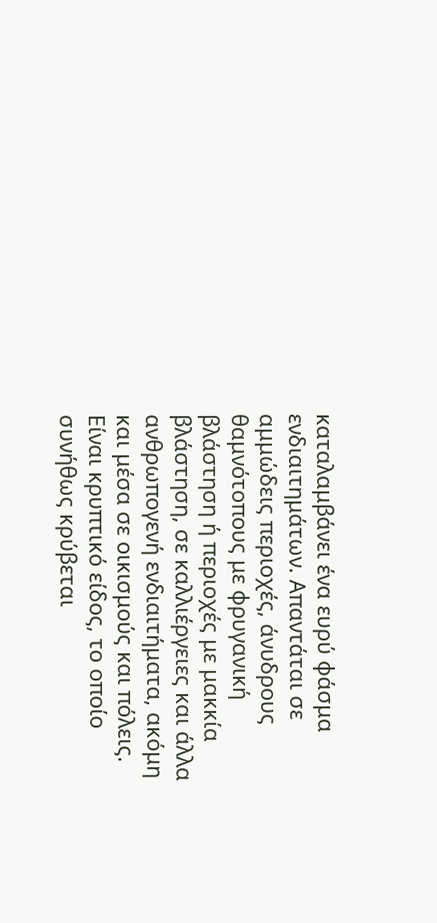καταλαμβάνει ένα ευρύ φάσμα ενδιαιτημάτων. Απαντάται σε αμμώδεις περιοχές, άνυδρους θαμνότοπους με φρυγανική βλάστηση ή περιοχές με μακκία βλάστηση, σε καλλιέργειες και άλλα ανθρωπογενή ενδιαιτήματα, ακόμη και μέσα σε οικισμούς και πόλεις. Είναι κρυπτικό είδος, το οποίο συνήθως κρύβεται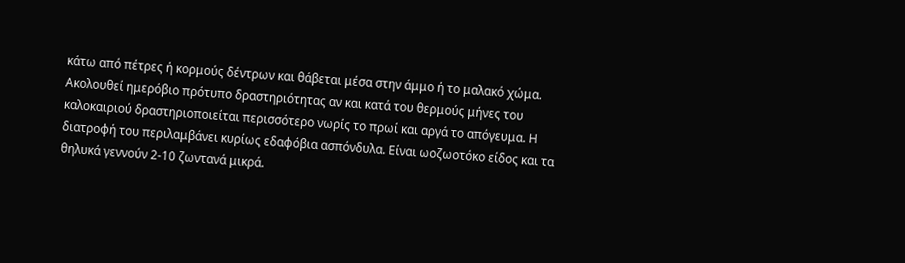κάτω από πέτρες ή κορμούς δέντρων και θάβεται μέσα στην άμμο ή το μαλακό χώμα. Ακολουθεί ημερόβιο πρότυπο δραστηριότητας αν και κατά του θερμούς μήνες του καλοκαιριού δραστηριοποιείται περισσότερο νωρίς το πρωί και αργά το απόγευμα. Η διατροφή του περιλαμβάνει κυρίως εδαφόβια ασπόνδυλα. Είναι ωοζωοτόκο είδος και τα θηλυκά γεννούν 2-10 ζωντανά μικρά.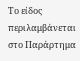Το είδος περιλαμβάνεται στο Παράρτημα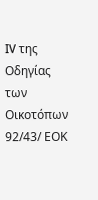IV της Οδηγίας των Οικοτόπων 92/43/ ΕΟΚ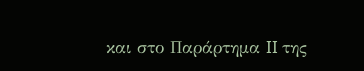και στο Παράρτημα II της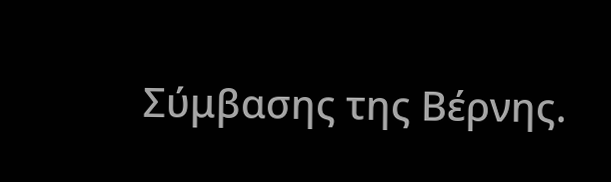Σύμβασης της Βέρνης.